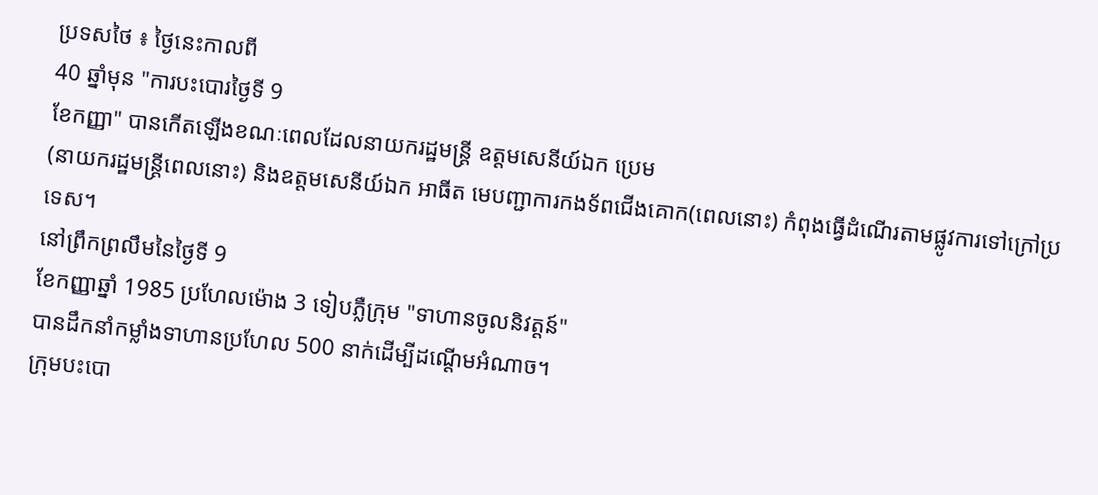ប្រទសថៃ ៖ ថ្ងៃនេះកាលពី
40 ឆ្នាំមុន "ការបះបោរថ្ងៃទី 9
ខែកញ្ញា" បានកើតឡើងខណៈពេលដែលនាយករដ្ឋមន្ត្រី ឧត្តមសេនីយ៍ឯក ប្រេម
(នាយករដ្ឋមន្ត្រីពេលនោះ) និងឧត្តមសេនីយ៍ឯក អាធីត មេបញ្ជាការកងទ័ពជើងគោក(ពេលនោះ) កំពុងធ្វើដំណើរតាមផ្លូវការទៅក្រៅប្រទេស។
នៅព្រឹកព្រលឹមនៃថ្ងៃទី 9
ខែកញ្ញាឆ្នាំ 1985 ប្រហែលម៉ោង 3 ទៀបភ្លឺក្រុម "ទាហានចូលនិវត្តន៍"
បានដឹកនាំកម្លាំងទាហានប្រហែល 500 នាក់ដើម្បីដណ្តើមអំណាច។
ក្រុមបះបោ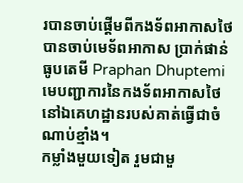របានចាប់ផ្តើមពីកងទ័ពអាកាសថៃបានចាប់មេទ័ពអាកាស ប្រាក់ផាន់ ធូបតេមី Praphan Dhuptemi មេបញ្ជាការនៃកងទ័ពអាកាសថៃនៅឯគេហដ្ឋានរបស់គាត់ធ្វើជាចំណាប់ខ្មាំង។
កម្លាំងមួយទៀត រួមជាមួ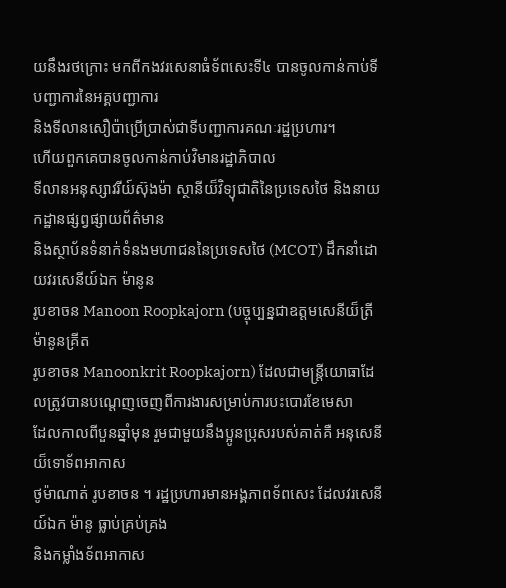យនឹងរថក្រោះ មកពីកងវរសេនាធំទ័ពសេះទី៤ បានចូលកាន់កាប់ទីបញ្ជាការនៃអគ្គបញ្ជាការ
និងទីលានសឿប៉ាប្រើប្រាស់ជាទីបញ្ជាការគណៈរដ្ឋប្រហារ។
ហើយពួកគេបានចូលកាន់កាប់វិមានរដ្ឋាភិបាល
ទីលានអនុស្សាវរីយ៍ស៊ុងម៉ា ស្ថានីយ៏វិទ្យុជាតិនៃប្រទេសថៃ និងនាយកដ្ឋានផ្សព្វផ្សាយព័ត៌មាន
និងស្ថាប័នទំនាក់ទំនងមហាជននៃប្រទេសថៃ (MCOT) ដឹកនាំដោយវរសេនីយ៍ឯក ម៉ានូន
រូបខាចន Manoon Roopkajorn (បច្ចុប្បន្នជាឧត្តមសេនីយ៏ត្រី ម៉ានូនគ្រីត
រូបខាចន Manoonkrit Roopkajorn) ដែលជាមន្ត្រីយោធាដែលត្រូវបានបណ្តេញចេញពីការងារសម្រាប់ការបះបោរខែមេសា
ដែលកាលពីបួនឆ្នាំមុន រួមជាមួយនឹងប្អូនប្រុសរបស់គាត់គឺ អនុសេនីយ៏ទោទ័ពអាកាស
ថូម៉ាណាត់ រូបខាចន ។ រដ្ឋប្រហារមានអង្គភាពទ័ពសេះ ដែលវរសេនីយ៍ឯក ម៉ានូ ធ្លាប់គ្រប់គ្រង
និងកម្លាំងទ័ពអាកាស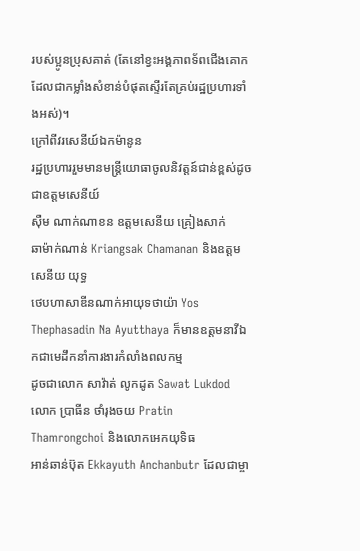របស់ប្អូនប្រុសគាត់ (តែនៅខ្វះអង្គភាពទ័ពជើងគោកដែលជាកម្លាំងសំខាន់បំផុតស្ទើរតែគ្រប់រដ្ឋប្រហារទាំងអស់)។
ក្រៅពីវរសេនីយ៍ឯកម៉ានូន
រដ្ឋប្រហាររួមមានមន្ត្រីយោធាចូលនិវត្តន៍ជាន់ខ្ពស់ដូចជាឧត្តមសេនីយ៍
ស៊ឺម ណាក់ណាខន ឧត្តមសេនីយ គ្រៀងសាក់
ឆាម៉ាក់ណាន់ Kriangsak Chamanan និងឧត្តមសេនីយ យុទ្ធ
ថេបហាសាឌីនណាក់អាយុទថាយ៉ា Yos Thephasadin Na Ayutthaya ក៏មានឧត្តមនាវីឯកជាមេដឹកនាំការងារកំលាំងពលកម្ម
ដូចជាលោក សាវ៉ាត់ លូកដូត Sawat Lukdod លោក ប្រាធីន ថាំរុងចយ Pratin
Thamrongchoi និងលោកអេកយុទិធ
អាន់ឆាន់ប៊ុត Ekkayuth Anchanbutr ដែលជាម្ចា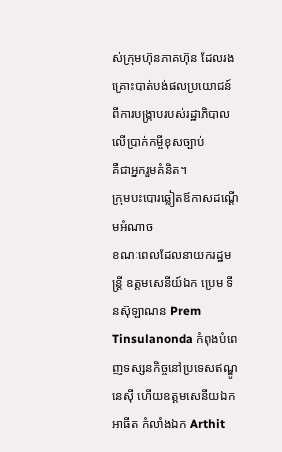ស់ក្រុមហ៊ុនភាគហ៊ុន ដែលរងគ្រោះបាត់បង់ផលប្រយោជន៍ពីការបង្រ្កាបរបស់រដ្ឋាភិបាលលើប្រាក់កម្ចីខុសច្បាប់
គឺជាអ្នករួមគំនិត។
ក្រុមបះបោរឆ្លៀតឪកាសដណ្ដើមអំណាច
ខណៈពេលដែលនាយករដ្ឋមន្ត្រី ឧត្តមសេនីយ៍ឯក ប្រេម ទីនស៊ុឡាណន Prem Tinsulanonda កំពុងបំពេញទស្សនកិច្ចនៅប្រទេសឥណ្ឌូនេស៊ី ហើយឧត្តមសេនីយឯក
អាធីត កំលាំងឯក Arthit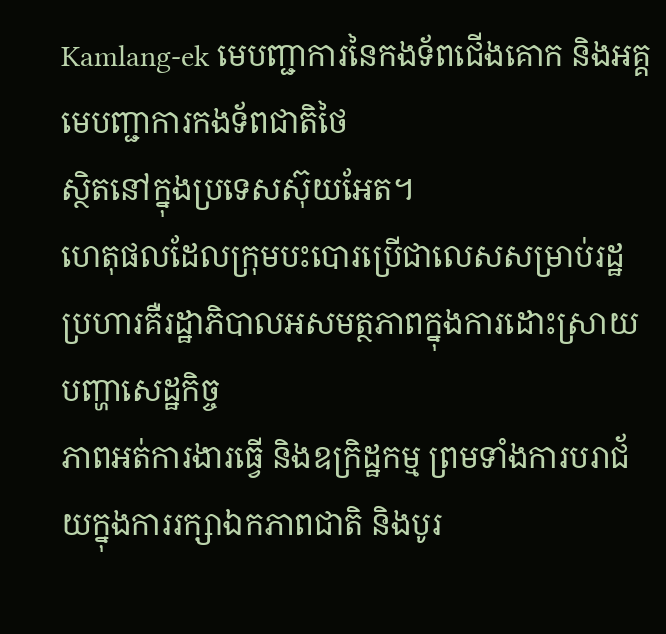Kamlang-ek មេបញ្ជាការនៃកងទ័ពជើងគោក និងអគ្គមេបញ្ជាការកងទ័ពជាតិថៃ
ស្ថិតនៅក្នុងប្រទេសស៊ុយអែត។
ហេតុផលដែលក្រុមបះបោរប្រើជាលេសសម្រាប់រដ្ឋប្រហារគឺរដ្ឋាភិបាលអសមត្ថភាពក្នុងការដោះស្រាយបញ្ហាសេដ្ឋកិច្ច
ភាពអត់ការងារធ្វើ និងឧក្រិដ្ឋកម្ម ព្រមទាំងការបរាជ័យក្នុងការរក្សាឯកភាពជាតិ និងបូរ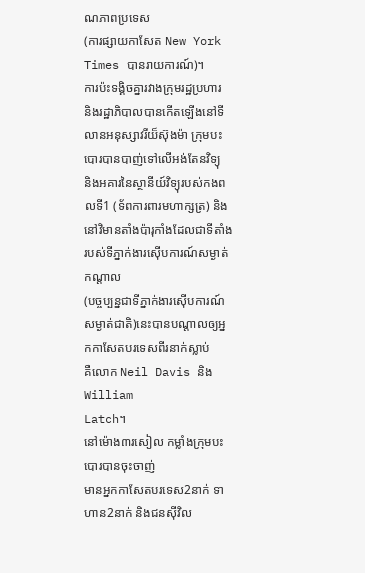ណភាពប្រទេស
(ការផ្សាយកាសែត New York Times បានរាយការណ៍)។
ការប៉ះទង្គិចគ្នារវាងក្រុមរដ្ឋប្រហារ
និងរដ្ឋាភិបាលបានកើតឡើងនៅទីលានអនុស្សាវរីយ៏ស៊ុងម៉ា ក្រុមបះបោរបានបាញ់ទៅលើអង់តែនវិទ្យុ
និងអគារនៃស្ថានីយ៍វិទ្យុរបស់កងពលទី1 (ទ័ពការពារមហាក្សត្រ) និងនៅវិមានតាំងប៉ារុកាំងដែលជាទីតាំងរបស់ទីភ្នាក់ងារស៊ើបការណ៍សម្ងាត់កណ្តាល
(បច្ចប្បន្នជាទីភ្នាក់ងារស៊ើបការណ៍សម្ងាត់ជាតិ)នេះបានបណ្តាលឲ្យអ្នកកាសែតបរទេសពីរនាក់ស្លាប់
គឺលោក Neil Davis និង William
Latch។
នៅម៉ោង៣រសៀល កម្លាំងក្រុមបះបោរបានចុះចាញ់
មានអ្នកកាសែតបរទេស2នាក់ ទាហាន2នាក់ និងជនស៊ីវិល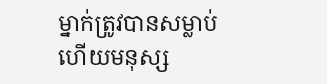ម្នាក់ត្រូវបានសម្លាប់
ហើយមនុស្ស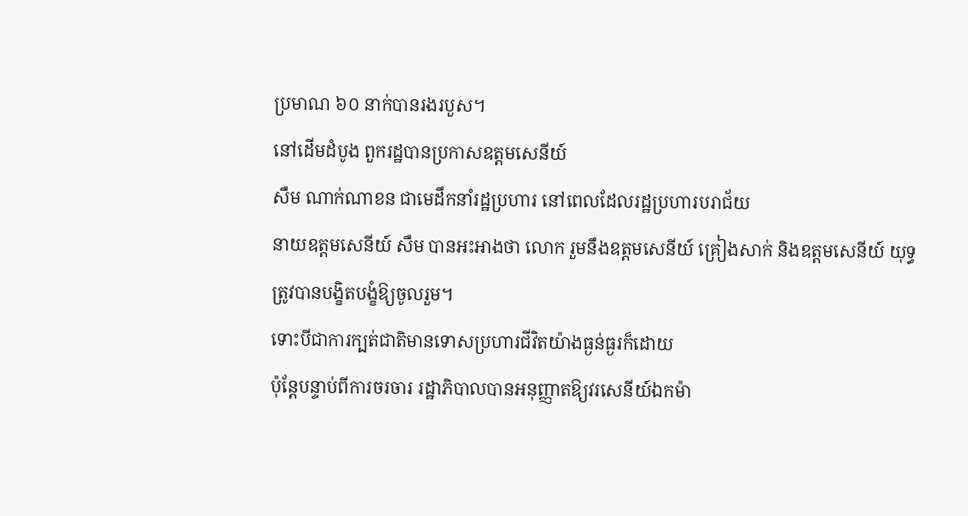ប្រមាណ ៦០ នាក់បានរងរបួស។
នៅដើមដំបូង ពួករដ្ឋបានប្រកាសឧត្តមសេនីយ៍
សឺម ណាក់ណាខន ជាមេដឹកនាំរដ្ឋប្រហារ នៅពេលដែលរដ្ឋប្រហារបរាជ័យ
នាយឧត្តមសេនីយ៍ សឺម បានអះអាងថា លោក រួមនឹងឧត្តមសេនីយ៍ គ្រៀងសាក់ និងឧត្តមសេនីយ៍ យុទ្ធ
ត្រូវបានបង្ខិតបង្ខំឱ្យចូលរួម។
ទោះបីជាការក្បត់ជាតិមានទោសប្រហារជីវិតយ៉ាងធ្ងន់ធ្ងរក៏ដោយ
ប៉ុន្តែបន្ទាប់ពីការចរចារ រដ្ឋាភិបាលបានអនុញ្ញាតឱ្យវរសេនីយ៍ឯកម៉ា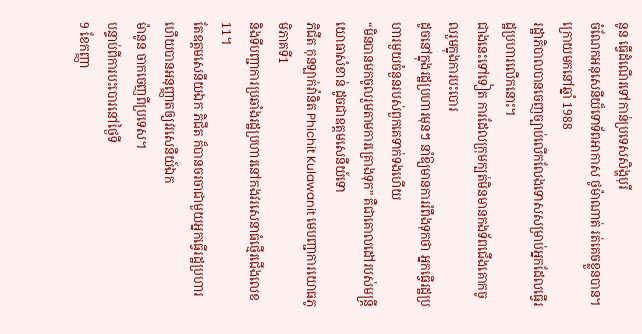នូន ធ្វើដំណើរទៅកាន់ប្រទេសសិង្ហបុរី
ចំណែកអនុសេនីយ៏ទោទ័ពអាកាស ថូម៉ាណាត់ រត់គេចខ្លួនបាន។ ក្រោយមកនៅឆ្នាំ 1988
រដ្ឋាភិបាលបានចេញច្បាប់លើកលែងទោសសម្រាប់អ្នកដែលធ្វើរដ្ឋប្រហារលើកនោះ។
ជាងនេះទៅទៀត ការដែលក្រុមក្បត់មិនមានកងទ័ពជើងគោកចូលរួមក្នុងការបះបោរ
ដូចនៅក្នុងរដ្ឋប្រហារមុនៗ នាំឱ្យមានការរំពឹងទុកថា អ្នកធ្វើរដ្ឋប្រហារមួយចំនួនរបស់ពួកគេទាក់ទងហើយ
“មិនបានមកចូលរួមតាមការគ្រោងទុក” គឺជាគោលដៅរបស់មន្ត្រីយោធាសំខាន់ ដូចជាឧត្តមសេនីយ៍ទោ
ភិជីត កុនឡាក់វ៉ានិត Phichit Kulawanit មេបញ្ជាការយោធភូមិភាគទី1
និងទីបញ្ជាការប្រឆាំងរដ្ឋប្រហារនៅកងវរសេនាធំថ្មើរជើងលេខ11។
តែឧត្តមសេនីយឯក ភិជីត ក៏បានចរចាជាមួយអ្នកធ្វើរដ្ឋប្រហារ ហើយបានអនុញ្ញាតឲ្យវរសេនីយ៍ឯក
ម៉ានូន ចាកចេញពីប្រទេស។
បន្ទាប់ពីការបះបោរនៅថ្ងៃទី
9 ខែកញ្ញា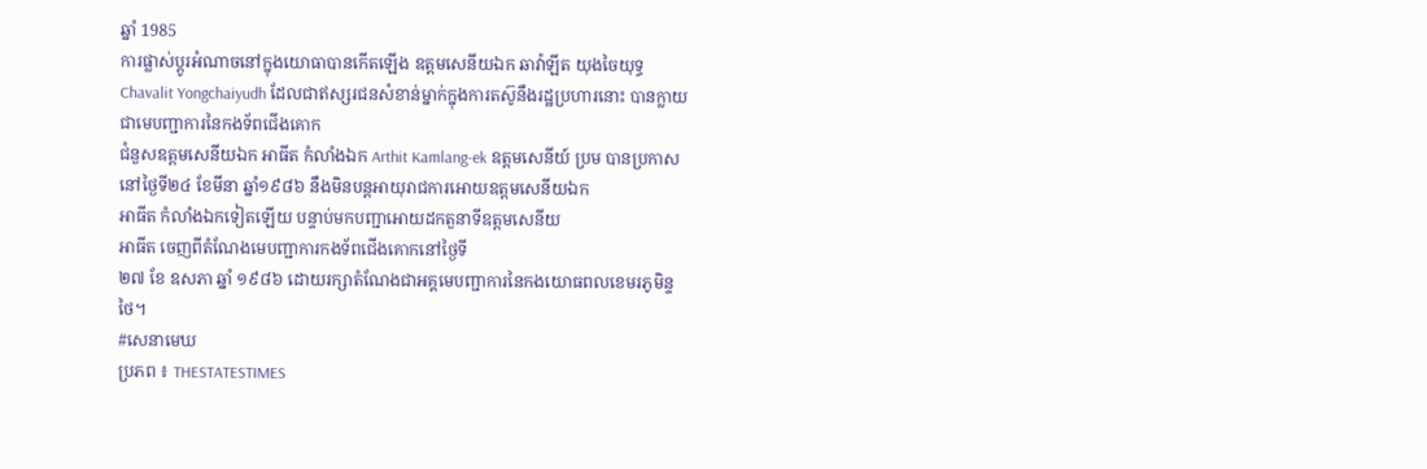ឆ្នាំ 1985
ការផ្លាស់ប្តូរអំណាចនៅក្នុងយោធាបានកើតឡើង ឧត្តមសេនីយឯក ឆាវ៉ាឡីត យុងចៃយុទ្ធ Chavalit Yongchaiyudh ដែលជាឥស្សរជនសំខាន់ម្នាក់ក្នុងការតស៊ូនឹងរដ្ឋប្រហារនោះ បានក្លាយជាមេបញ្ជាការនៃកងទ័ពជើងគោក
ជំនួសឧត្តមសេនីយឯក អាធីត កំលាំងឯក Arthit Kamlang-ek ឧត្តមសេនីយ៍ ប្រម បានប្រកាសនៅថ្ងៃទី២៤ ខែមីនា ឆ្នាំ១៩៨៦ នឹងមិនបន្តអាយុរាជការអោយឧត្តមសេនីយឯក
អាធីត កំលាំងឯកទៀតឡើយ បន្ទាប់មកបញ្ជាអោយដកតួនាទីឧត្តមសេនីយ
អាធីត ចេញពីតំណែងមេបញ្ជាការកងទ័ពជើងគោកនៅថ្ងៃទី
២៧ ខែ ឧសភា ឆ្នាំ ១៩៨៦ ដោយរក្សាតំណែងជាអគ្គមេបញ្ជាការនៃកងយោធពលខេមរភូមិន្ទថៃ។
#សេនាមេឃ
ប្រភព ៖ THESTATESTIMES